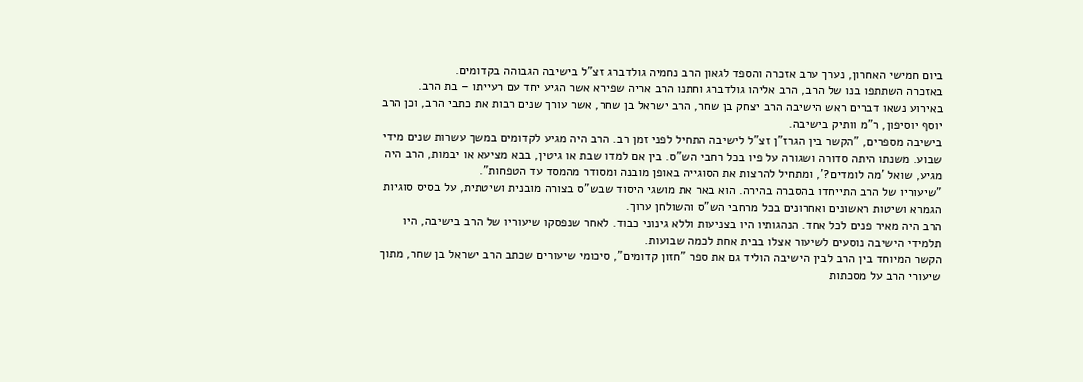ביום חמישי האחרון, נערך ערב אזכרה והספד לגאון הרב נחמיה גולדברג זצ"ל בישיבה הגבוהה בקדומים.
באזכרה השתתפו בנו של הרב, הרב אליהו גולדברג וחתנו הרב אריה שפירא אשר הגיע יחד עם רעייתו – בת הרב.
באירוע נשאו דברים ראש הישיבה הרב יצחק בן שחר, הרב ישראל בן שחר, אשר עורך שנים רבות את כתבי הרב, וכן הרב יוסף יוסיפון, ר"מ וותיק בישיבה.
בישיבה מספרים, "הקשר בין הגרז"ן זצ"ל לישיבה התחיל לפני זמן רב. הרב היה מגיע לקדומים במשך עשרות שנים מידי שבוע. משנתו היתה סדורה ושגורה על פיו בכל רחבי הש"ס. בין אם למדו שבת או גיטין, בבא מציעא או יבמות, הרב היה מגיע, שואל 'מה לומדים?', ומתחיל להרצות את הסוגייה באופן מובנה ומסודר מהמסד עד הטפחות".
"שיעוריו של הרב התייחדו בהסברה בהירה. הוא באר את מושגי היסוד שבש"ס בצורה מובנית ושיטתית, על בסיס סוגיות הגמרא ושיטות ראשונים ואחרונים בכל מרחבי הש"ס והשולחן ערוך.
הרב היה מאיר פנים לכל אחד. הנהגותיו היו בצניעות וללא גינוני כבוד. לאחר שנפסקו שיעוריו של הרב בישיבה, היו תלמידי הישיבה נוסעים לשיעור אצלו בבית אחת לכמה שבועות.
הקשר המיוחד בין הרב לבין הישיבה הוליד גם את ספר "חזון קדומים", סיכומי שיעורים שכתב הרב ישראל בן שחר, מתוך שיעורי הרב על מסכתות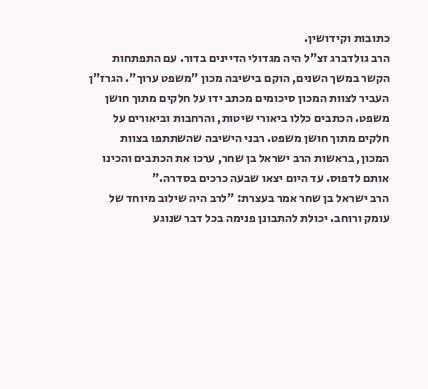כתובות וקידושין.
הרב גולדברג זצ"ל היה מגדולי הדיינים בדור. עם התפתחות הקשר במשך השנים, הוקם בישיבה מכון "משפט ערוך". הגרז"ן העביר לצוות המכון סיכומים מכתב ידו על חלקים מתוך חושן משפט. הכתבים כללו ביאורי שיטות, והרחבות וביאורים על חלקים מתוך חושן משפט. רבני הישיבה שהשתתפו בצוות המכון, בראשות הרב ישראל בן שחר, ערכו את הכתבים והכינו אותם לדפוס. עד היום יצאו שבעה כרכים בסדרה."
הרב ישראל בן שחר אמר בעצרת: "לרב היה שילוב מיוחד של עומק ורוחב. יכולת להתבונן פנימה בכל דבר שנוגע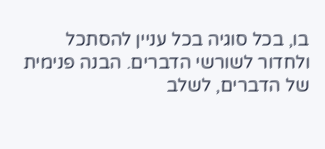בו, בכל סוגיה בכל עניין להסתכל ולחדור לשורשי הדברים. הבנה פנימית של הדברים, לשלב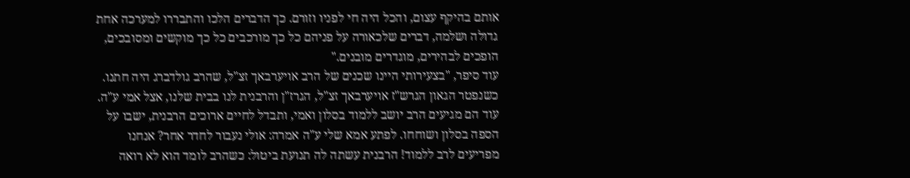אותם בהיקף עצום, והכל היה חי לפניו וזורם. כך הדברים הלכו והתבררו למערכה אחת גדולה ושלמה, דברים שלכאורה על פניהם כל כך מורכבים כל כך מוקשים ומסובכים, הופכים לבהירים, מוגדרים מובנים."
עוד סיפר, "בצעירותי היינו שכנים של הרב אויערבאך זצ"ל, שהרב גולדברג היה חתנו. כשנפטר הגאון הגרש"ז אויערבאך זצ"ל, הגרז"ן והרבנית לנו בבית שלנו, אצל אמי ע"ה. עוד הם מגיעים הרב יושב ללמוד בסלון ואמי, ותבדל לחיים ארוכים הרבנית, ישבו על הספה בסלון ושוחחו. לפתע אמא שלי ע"ה אמרה: אולי נעבור לחדר אחר? אנחנו מפריעים לרב ללמוד! הרבנית עשתה לה תנועת ביטול: כשהרב לומד הוא לא רואה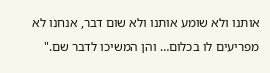אותנו ולא שומע אותנו ולא שום דבר, אנחנו לא מפריעים לו בכלום… והן המשיכו לדבר שם."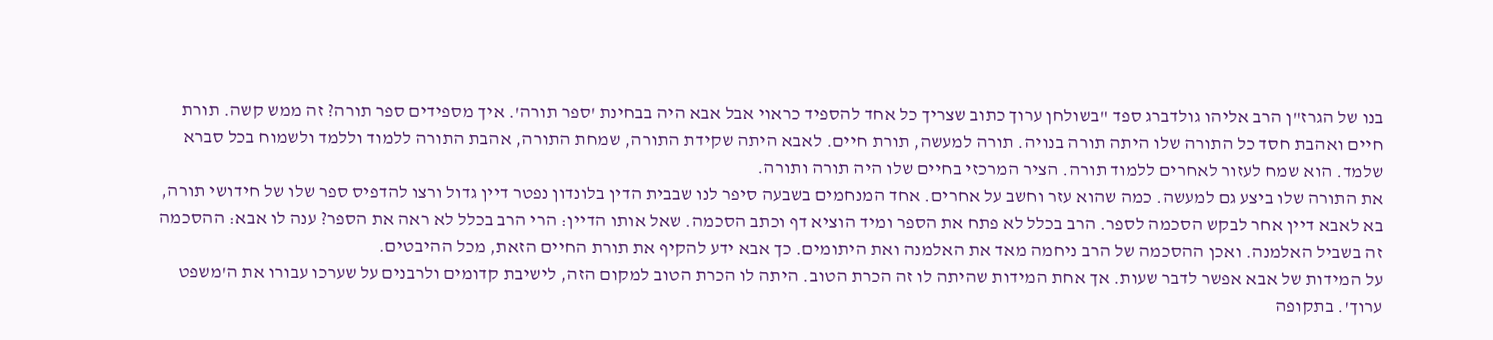בנו של הגרז"ן הרב אליהו גולדברג ספד "בשולחן ערוך כתוב שצריך כל אחד להספיד כראוי אבל אבא היה בבחינת 'ספר תורה'. איך מספידים ספר תורה? זה ממש קשה. תורת חיים ואהבת חסד כל התורה שלו היתה תורה בנויה. תורה למעשה, תורת חיים. לאבא היתה שקידת התורה, שמחת התורה, אהבת התורה ללמוד וללמד ולשמוח בכל סברא שלמד. הוא שמח לעזור לאחרים ללמוד תורה. הציר המרכזי בחיים שלו היה תורה ותורה.
את התורה שלו ביצע גם למעשה. כמה שהוא עזר וחשב על אחרים. אחד המנחמים בשבעה סיפר לנו שבבית הדין בלונדון נפטר דיין גדול ורצו להדפיס ספר שלו של חידושי תורה, בא לאבא דיין אחר לבקש הסכמה לספר. הרב בכלל לא פתח את הספר ומיד הוציא דף וכתב הסכמה. שאל אותו הדיין: הרי הרב בכלל לא ראה את הספר? ענה לו אבא: ההסכמה זה בשביל האלמנה. ואכן ההסכמה של הרב ניחמה מאד את האלמנה ואת היתומים. כך אבא ידע להקיף את תורת החיים הזאת, מכל ההיבטים.
על המידות של אבא אפשר לדבר שעות. אך אחת המידות שהיתה לו זה הכרת הטוב. היתה לו הכרת הטוב למקום הזה, לישיבת קדומים ולרבנים על שערכו עבורו את ה'משפט ערוך'. בתקופה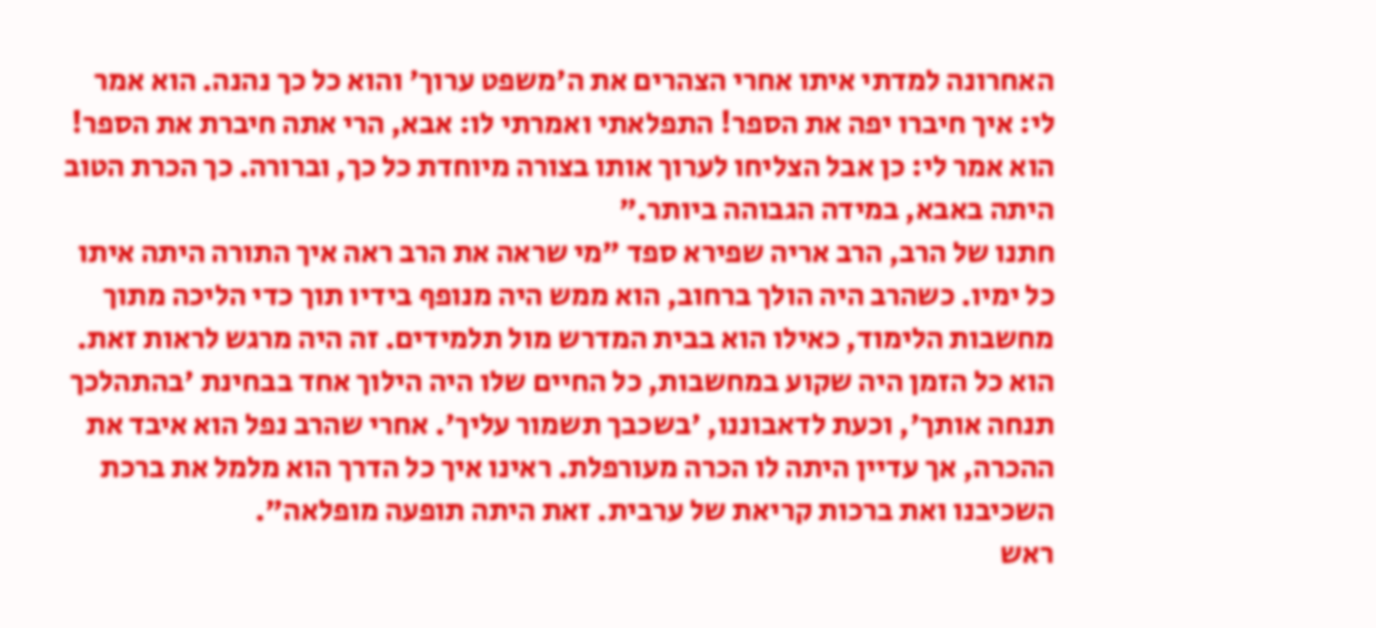האחרונה למדתי איתו אחרי הצהרים את ה'משפט ערוך' והוא כל כך נהנה. הוא אמר לי: איך חיברו יפה את הספר! התפלאתי ואמרתי לו: אבא, הרי אתה חיברת את הספר! הוא אמר לי: כן אבל הצליחו לערוך אותו בצורה מיוחדת כל כך, וברורה. כך הכרת הטוב היתה באבא, במידה הגבוהה ביותר."
חתנו של הרב, הרב אריה שפירא ספד "מי שראה את הרב ראה איך התורה היתה איתו כל ימיו. כשהרב היה הולך ברחוב, הוא ממש היה מנופף בידיו תוך כדי הליכה מתוך מחשבות הלימוד, כאילו הוא בבית המדרש מול תלמידים. זה היה מרגש לראות זאת. הוא כל הזמן היה שקוע במחשבות, כל החיים שלו היה הילוך אחד בבחינת 'בהתהלכך תנחה אותך', וכעת לדאבוננו, 'בשכבך תשמור עליך'. אחרי שהרב נפל הוא איבד את ההכרה, אך עדיין היתה לו הכרה מעורפלת. ראינו איך כל הדרך הוא מלמל את ברכת השכיבנו ואת ברכות קריאת של ערבית. זאת היתה תופעה מופלאה".
ראש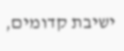ישיבת קדומים,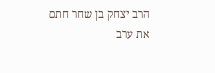הרב יצחק בן שחר חתם את ערב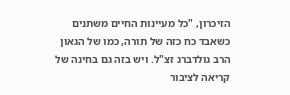הזיכרון, "כל מעיינות החיים משתנים כשאבד כח כזה של תורה, כמו של הגאון הרב גולדברג זצ"ל. ויש בזה גם בחינה של קריאה לציבור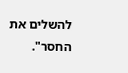להשלים את החסר".